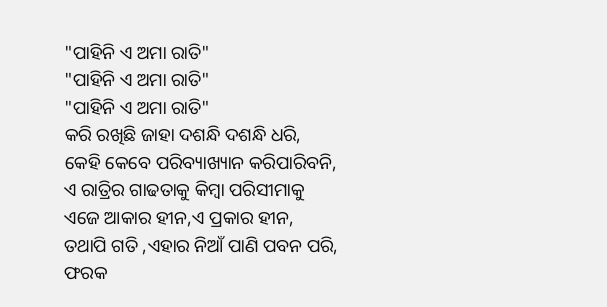"ପାହିନି ଏ ଅମା ରାତି"
"ପାହିନି ଏ ଅମା ରାତି"
"ପାହିନି ଏ ଅମା ରାତି"
କରି ରଖିଛି ଜାହା ଦଶନ୍ଧି ଦଶନ୍ଧି ଧରି,
କେହି କେବେ ପରିବ୍ୟାଖ୍ୟାନ କରିପାରିବନି,
ଏ ରାତ୍ରିର ଗାଢତାକୁ କିମ୍ବା ପରିସୀମାକୁ
ଏଜେ ଆକାର ହୀନ,ଏ ପ୍ରକାର ହୀନ,
ତଥାପି ଗତି ,ଏହାର ନିଆଁ ପାଣି ପବନ ପରି,
ଫରକ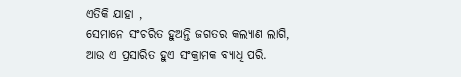ଏତିକି ଯାହା ,
ସେମାନେ ସଂଚରିତ ହୁଅନ୍ତି ଜଗତର କଲ୍ୟାଣ ଲାଗି,
ଆଉ ଏ ପ୍ରସାରିତ ହୁଏ ସଂକ୍ରାମକ ବ୍ୟାଧି ପରି.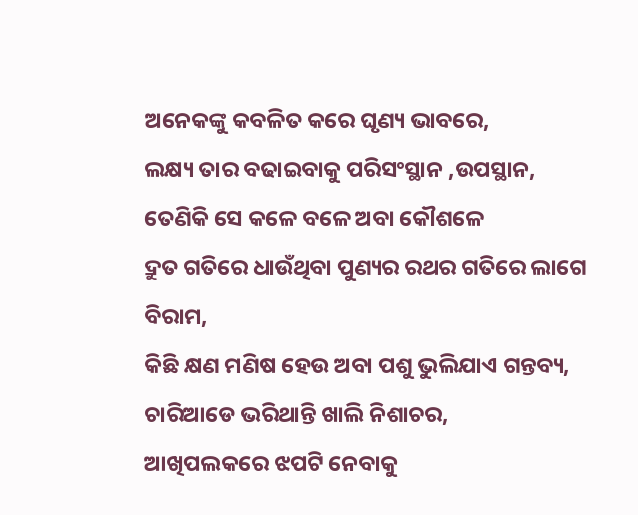ଅନେକଙ୍କୁ କବଳିତ କରେ ଘୃଣ୍ୟ ଭାବରେ,
ଲକ୍ଷ୍ୟ ତାର ବଢାଇବାକୁ ପରିସଂସ୍ଥାନ ,ଉପସ୍ଥାନ,
ତେଣିକି ସେ କଳେ ବଳେ ଅବା କୌଶଳେ
ଦ୍ରୁତ ଗତିରେ ଧାଉଁଥିବା ପୁଣ୍ୟର ରଥର ଗତିରେ ଲାଗେ ବିରାମ,
କିଛି କ୍ଷଣ ମଣିଷ ହେଉ ଅବା ପଶୁ ଭୁଲିଯାଏ ଗନ୍ତବ୍ୟ,
ଚାରିଆଡେ ଭରିଥାନ୍ତି ଖାଲି ନିଶାଚର,
ଆଖିପଲକରେ ଝପଟି ନେବାକୁ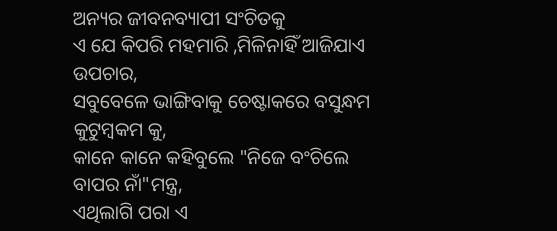ଅନ୍ୟର ଜୀବନବ୍ୟାପୀ ସଂଚିତକୁ
ଏ ଯେ କିପରି ମହମାରି ,ମିଳିନାହିଁ ଆଜିଯାଏ ଉପଚାର,
ସବୁବେଳେ ଭାଙ୍ଗିବାକୁ ଚେଷ୍ଟାକରେ ବସୁନ୍ଧମ କୁଟୁମ୍ବକମ କୁ,
କାନେ କାନେ କହିବୁଲେ "ନିଜେ ବଂଚିଲେ ବାପର ନାଁ"ମନ୍ତ୍ର,
ଏଥିଲାଗି ପରା ଏ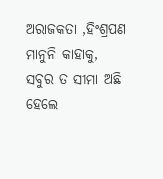ଅରାଜକତା ,ହିଂଶ୍ରପଣ ମାନୁନି କାହାକୁ,
ସବୁର ତ ସୀମା ଅଛି ହେଲେ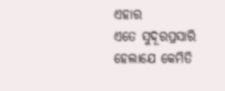ଏହାର
ଏତେ ସୁଦୂରପ୍ରସାରି ହେଲାଯେ କେମିତି